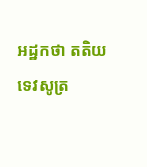អដ្ឋកថា តតិយទេវសូត្រ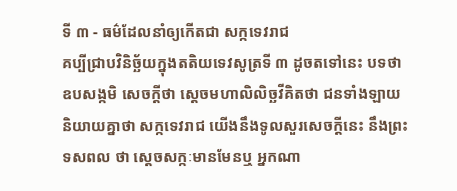ទី ៣ - ធម៌ដែលនាំឲ្យកើតជា សក្កទេវរាជ
គប្បីជ្រាបវិនិច្ឆ័យក្នុងតតិយទេវសូត្រទី ៣ ដូចតទៅនេះ បទថា ឧបសង្កមិ សេចក្តីថា ស្តេចមហាលិលិច្ឆវីគិតថា ជនទាំងឡាយ និយាយគ្នាថា សក្កទេវរាជ យើងនឹងទូលសួរសេចក្តីនេះ នឹងព្រះទសពល ថា ស្តេចសក្កៈមានមែនឬ អ្នកណា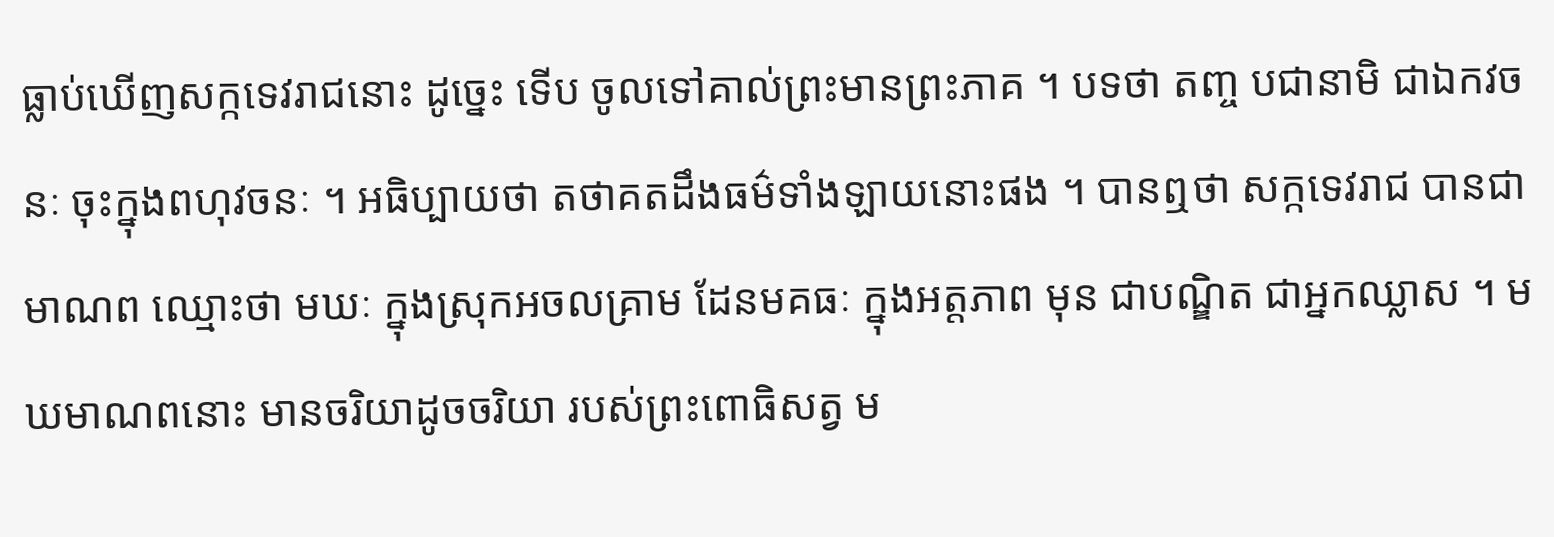ធ្លាប់ឃើញសក្កទេវរាជនោះ ដូច្នេះ ទើប ចូលទៅគាល់ព្រះមានព្រះភាគ ។ បទថា តញ្ច បជានាមិ ជាឯកវចនៈ ចុះក្នុងពហុវចនៈ ។ អធិប្បាយថា តថាគតដឹងធម៌ទាំងឡាយនោះផង ។ បានឮថា សក្កទេវរាជ បានជាមាណព ឈ្មោះថា មឃៈ ក្នុងស្រុកអចលគ្រាម ដែនមគធៈ ក្នុងអត្តភាព មុន ជាបណ្ឌិត ជាអ្នកឈ្លាស ។ មឃមាណពនោះ មានចរិយាដូចចរិយា របស់ព្រះពោធិសត្វ ម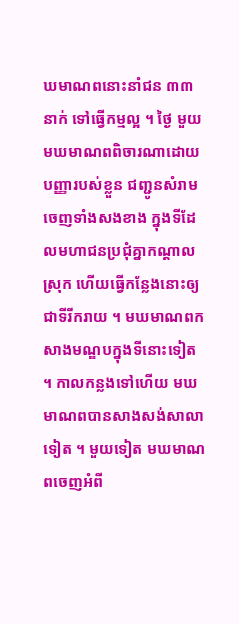ឃមាណពនោះនាំជន ៣៣ នាក់ ទៅធ្វើកម្មល្អ ។ ថ្ងៃ មួយមឃមាណពពិចារណាដោយបញ្ញារបស់ខ្លួន ជញ្ជូនសំរាមចេញទាំងសងខាង ក្នុងទីដែលមហាជនប្រជុំគ្នាកណ្តាលស្រុក ហើយធ្វើកន្លែងនោះឲ្យជាទីរីករាយ ។ មឃមាណពកសាងមណ្ឌបក្នុងទីនោះទៀត ។ កាលកន្លងទៅហើយ មឃមាណពបានសាងសង់សាលាទៀត ។ មួយទៀត មឃមាណពចេញអំពី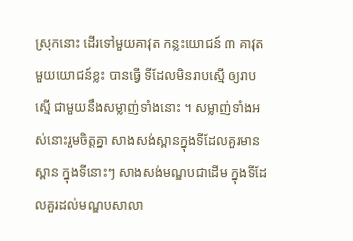ស្រុកនោះ ដើរទៅមួយគាវុត កន្លះយោជន៍ ៣ គាវុតមួយយោជន៍ខ្លះ បានធ្វើ ទីដែលមិនរាបស្មើ ឲ្យរាបស្មើ ជាមួយនឹងសម្លាញ់ទាំងនោះ ។ សម្លាញ់ទាំងអស់នោះរួមចិត្តគ្នា សាងសង់ស្ពានក្នុងទីដែលគួរមានស្ពាន ក្នុងទីនោះៗ សាងសង់មណ្ឌបជាដើម ក្នុងទីដែលគួរដល់មណ្ឌបសាលា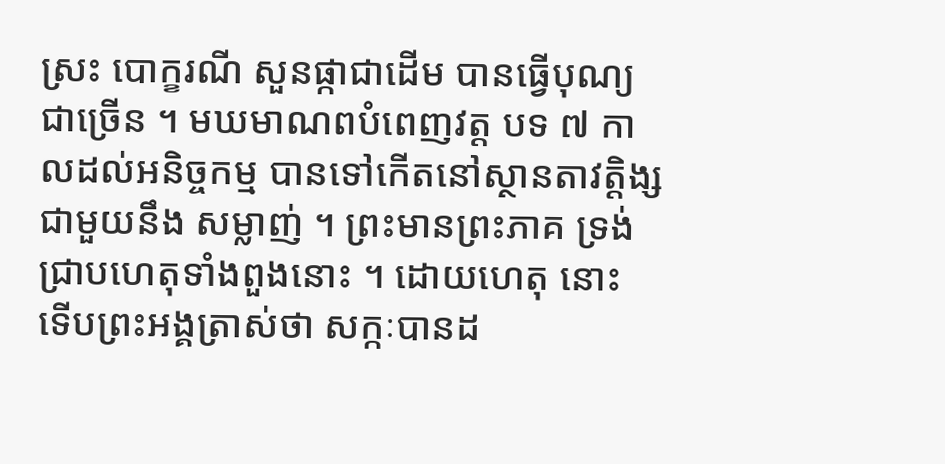ស្រះ បោក្ខរណី សួនផ្កាជាដើម បានធ្វើបុណ្យជាច្រើន ។ មឃមាណពបំពេញវត្ត បទ ៧ កាលដល់អនិច្ចកម្ម បានទៅកើតនៅស្ថានតាវត្តិង្ស ជាមួយនឹង សម្លាញ់ ។ ព្រះមានព្រះភាគ ទ្រង់ជ្រាបហេតុទាំងពួងនោះ ។ ដោយហេតុ នោះ ទើបព្រះអង្គត្រាស់ថា សក្កៈបានដ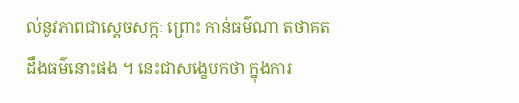ល់នូវភាពជាស្តេចសក្កៈ ព្រោះ កាន់ធម៌ណា តថាគតដឹងធម៌នោះផង ។ នេះជាសង្ខេបកថា ក្នុងការ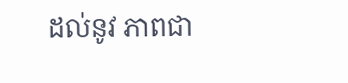ដល់នូវ ភាពជា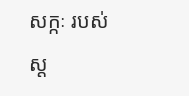សក្កៈ របស់ស្ត